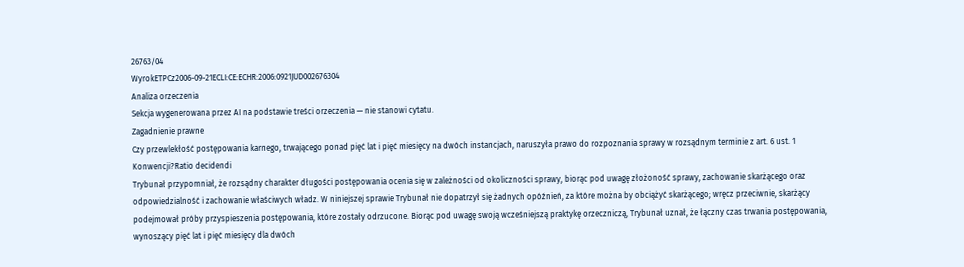26763/04
WyrokETPCz2006-09-21ECLI:CE:ECHR:2006:0921JUD002676304
Analiza orzeczenia
Sekcja wygenerowana przez AI na podstawie treści orzeczenia — nie stanowi cytatu.
Zagadnienie prawne
Czy przewlekłość postępowania karnego, trwającego ponad pięć lat i pięć miesięcy na dwóch instancjach, naruszyła prawo do rozpoznania sprawy w rozsądnym terminie z art. 6 ust. 1 Konwencji?Ratio decidendi
Trybunał przypomniał, że rozsądny charakter długości postępowania ocenia się w zależności od okoliczności sprawy, biorąc pod uwagę złożoność sprawy, zachowanie skarżącego oraz odpowiedzialność i zachowanie właściwych władz. W niniejszej sprawie Trybunał nie dopatrzył się żadnych opóźnień, za które można by obciążyć skarżącego; wręcz przeciwnie, skarżący podejmował próby przyspieszenia postępowania, które zostały odrzucone. Biorąc pod uwagę swoją wcześniejszą praktykę orzeczniczą, Trybunał uznał, że łączny czas trwania postępowania, wynoszący pięć lat i pięć miesięcy dla dwóch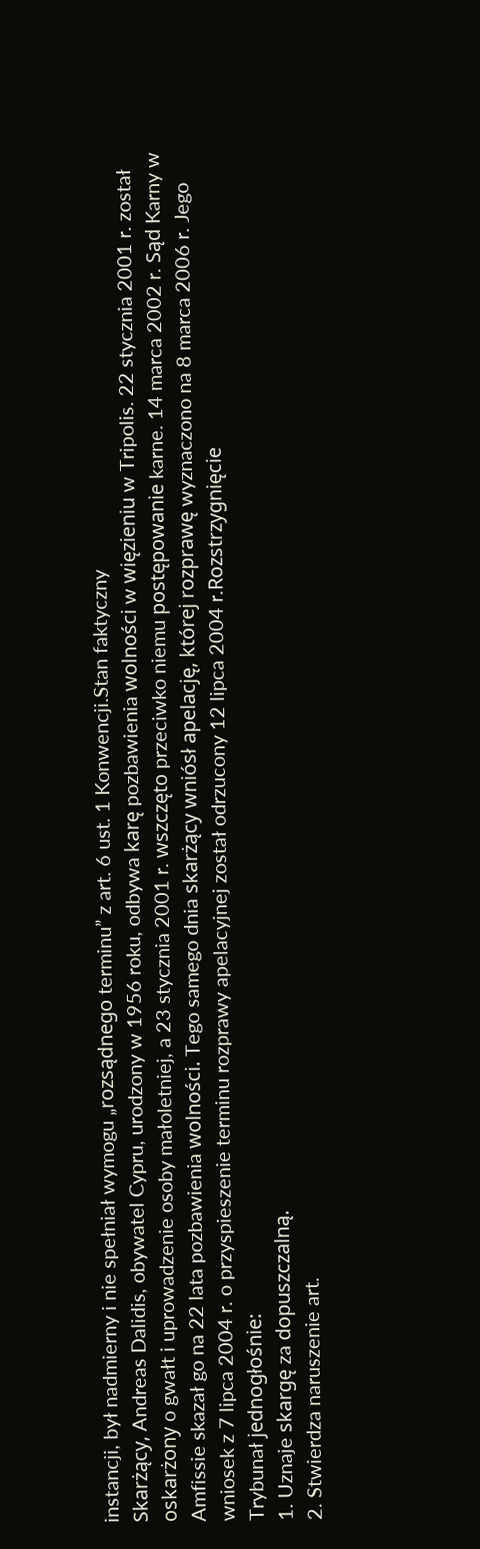instancji, był nadmierny i nie spełniał wymogu „rozsądnego terminu” z art. 6 ust. 1 Konwencji.Stan faktyczny
Skarżący, Andreas Dalidis, obywatel Cypru, urodzony w 1956 roku, odbywa karę pozbawienia wolności w więzieniu w Tripolis. 22 stycznia 2001 r. został oskarżony o gwałt i uprowadzenie osoby małoletniej, a 23 stycznia 2001 r. wszczęto przeciwko niemu postępowanie karne. 14 marca 2002 r. Sąd Karny w Amfissie skazał go na 22 lata pozbawienia wolności. Tego samego dnia skarżący wniósł apelację, której rozprawę wyznaczono na 8 marca 2006 r. Jego wniosek z 7 lipca 2004 r. o przyspieszenie terminu rozprawy apelacyjnej został odrzucony 12 lipca 2004 r.Rozstrzygnięcie
Trybunał jednogłośnie:
1. Uznaje skargę za dopuszczalną.
2. Stwierdza naruszenie art.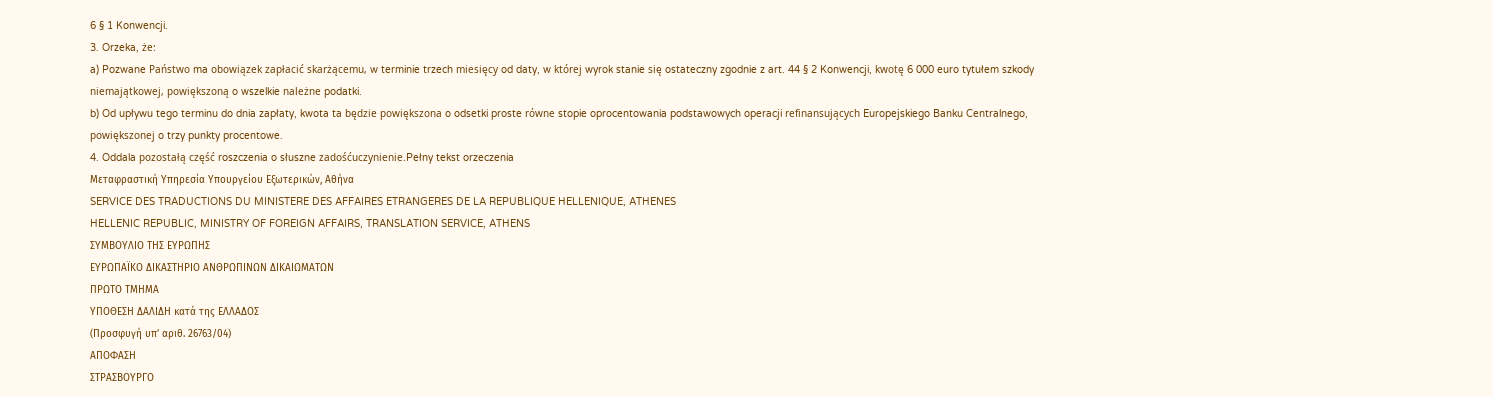6 § 1 Konwencji.
3. Orzeka, że:
a) Pozwane Państwo ma obowiązek zapłacić skarżącemu, w terminie trzech miesięcy od daty, w której wyrok stanie się ostateczny zgodnie z art. 44 § 2 Konwencji, kwotę 6 000 euro tytułem szkody niemajątkowej, powiększoną o wszelkie należne podatki.
b) Od upływu tego terminu do dnia zapłaty, kwota ta będzie powiększona o odsetki proste równe stopie oprocentowania podstawowych operacji refinansujących Europejskiego Banku Centralnego, powiększonej o trzy punkty procentowe.
4. Oddala pozostałą część roszczenia o słuszne zadośćuczynienie.Pełny tekst orzeczenia
Μεταφραστική Υπηρεσία Υπουργείου Εξωτερικών, Αθήνα
SERVICE DES TRADUCTIONS DU MINISTERE DES AFFAIRES ETRANGERES DE LA REPUBLIQUE HELLENIQUE, ATHENES
HELLENIC REPUBLIC, MINISTRY OF FOREIGN AFFAIRS, TRANSLATION SERVICE, ATHENS
ΣΥΜΒΟΥΛΙΟ ΤΗΣ ΕΥΡΩΠΗΣ
ΕΥΡΩΠΑΪΚΟ ΔΙΚΑΣΤΗΡΙΟ ΑΝΘΡΩΠΙΝΩΝ ΔΙΚΑΙΩΜΑΤΩΝ
ΠΡΩΤΟ ΤΜΗΜΑ
ΥΠΟΘΕΣΗ ΔΑΛΙΔΗ κατά της ΕΛΛΑΔΟΣ
(Προσφυγή υπ’ αριθ. 26763/04)
ΑΠΟΦΑΣΗ
ΣΤΡΑΣΒΟΥΡΓΟ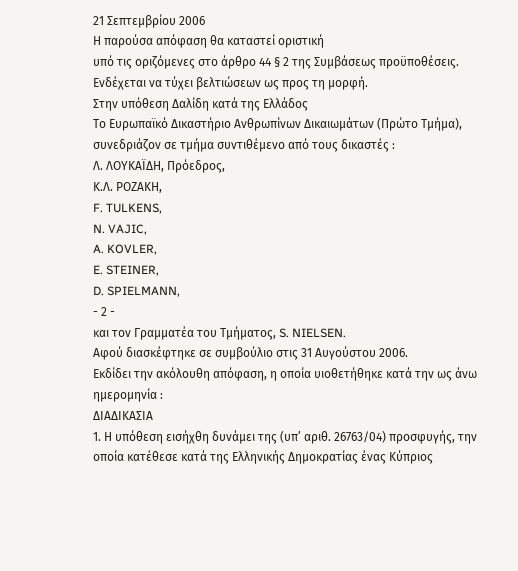21 Σεπτεμβρίου 2006
Η παρούσα απόφαση θα καταστεί οριστική
υπό τις οριζόμενες στο άρθρο 44 § 2 της Συμβάσεως προϋποθέσεις.
Ενδέχεται να τύχει βελτιώσεων ως προς τη μορφή.
Στην υπόθεση Δαλίδη κατά της Ελλάδος
Το Ευρωπαϊκό Δικαστήριο Ανθρωπίνων Δικαιωμάτων (Πρώτο Τμήμα), συνεδριάζον σε τμήμα συντιθέμενο από τους δικαστές :
Λ. ΛΟΥΚΑΪΔΗ, Πρόεδρος,
Κ.Λ. ΡΟΖΑΚΗ,
F. TULKENS,
N. VAJIC,
A. KOVLER,
E. STEINER,
D. SPIELMANN,
- 2 -
και τον Γραμματέα του Τμήματος, S. NIELSEN.
Αφού διασκέφτηκε σε συμβούλιο στις 31 Αυγούστου 2006.
Εκδίδει την ακόλουθη απόφαση, η οποία υιοθετήθηκε κατά την ως άνω ημερομηνία :
ΔΙΑΔΙΚΑΣΙΑ
1. Η υπόθεση εισήχθη δυνάμει της (υπ’ αριθ. 26763/04) προσφυγής, την οποία κατέθεσε κατά της Ελληνικής Δημοκρατίας ένας Κύπριος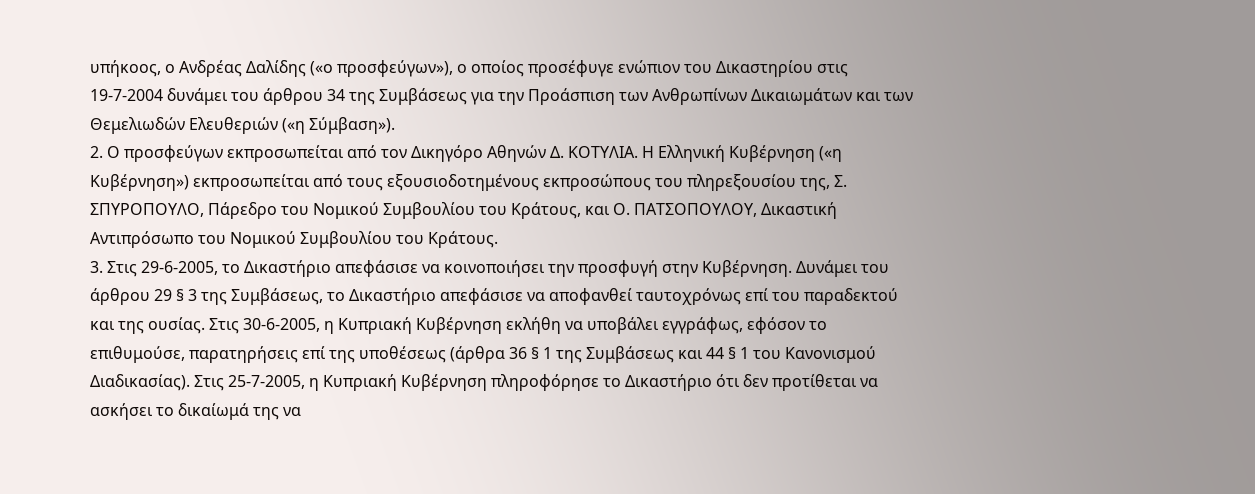υπήκοος, ο Ανδρέας Δαλίδης («ο προσφεύγων»), ο οποίος προσέφυγε ενώπιον του Δικαστηρίου στις 19-7-2004 δυνάμει του άρθρου 34 της Συμβάσεως για την Προάσπιση των Ανθρωπίνων Δικαιωμάτων και των Θεμελιωδών Ελευθεριών («η Σύμβαση»).
2. Ο προσφεύγων εκπροσωπείται από τον Δικηγόρο Αθηνών Δ. ΚΟΤΥΛΙΑ. Η Ελληνική Κυβέρνηση («η Κυβέρνηση») εκπροσωπείται από τους εξουσιοδοτημένους εκπροσώπους του πληρεξουσίου της, Σ. ΣΠΥΡΟΠΟΥΛΟ, Πάρεδρο του Νομικού Συμβουλίου του Κράτους, και Ο. ΠΑΤΣΟΠΟΥΛΟΥ, Δικαστική Αντιπρόσωπο του Νομικού Συμβουλίου του Κράτους.
3. Στις 29-6-2005, το Δικαστήριο απεφάσισε να κοινοποιήσει την προσφυγή στην Κυβέρνηση. Δυνάμει του άρθρου 29 § 3 της Συμβάσεως, το Δικαστήριο απεφάσισε να αποφανθεί ταυτοχρόνως επί του παραδεκτού και της ουσίας. Στις 30-6-2005, η Κυπριακή Κυβέρνηση εκλήθη να υποβάλει εγγράφως, εφόσον το επιθυμούσε, παρατηρήσεις επί της υποθέσεως (άρθρα 36 § 1 της Συμβάσεως και 44 § 1 του Κανονισμού Διαδικασίας). Στις 25-7-2005, η Κυπριακή Κυβέρνηση πληροφόρησε το Δικαστήριο ότι δεν προτίθεται να ασκήσει το δικαίωμά της να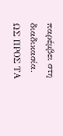παρέμβει στη διαδικασία.
ΩΣ ΠΡΟΣ ΤΑ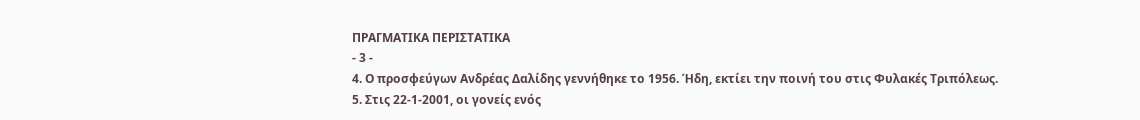ΠΡΑΓΜΑΤΙΚΑ ΠΕΡΙΣΤΑΤΙΚΑ
- 3 -
4. Ο προσφεύγων Ανδρέας Δαλίδης γεννήθηκε το 1956. Ήδη, εκτίει την ποινή του στις Φυλακές Τριπόλεως.
5. Στις 22-1-2001, οι γονείς ενός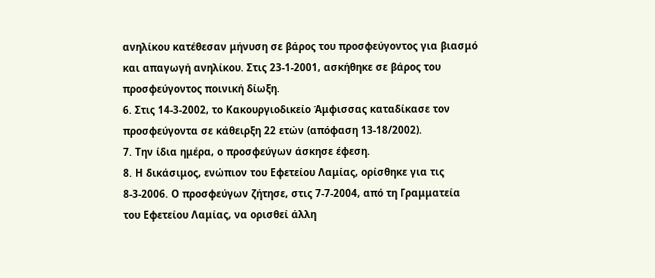ανηλίκου κατέθεσαν μήνυση σε βάρος του προσφεύγοντος για βιασμό και απαγωγή ανηλίκου. Στις 23-1-2001, ασκήθηκε σε βάρος του προσφεύγοντος ποινική δίωξη.
6. Στις 14-3-2002, το Κακουργιοδικείο Άμφισσας καταδίκασε τον προσφεύγοντα σε κάθειρξη 22 ετών (απόφαση 13-18/2002).
7. Την ίδια ημέρα, ο προσφεύγων άσκησε έφεση.
8. Η δικάσιμος, ενώπιον του Εφετείου Λαμίας, ορίσθηκε για τις 8-3-2006. Ο προσφεύγων ζήτησε, στις 7-7-2004, από τη Γραμματεία του Εφετείου Λαμίας, να ορισθεί άλλη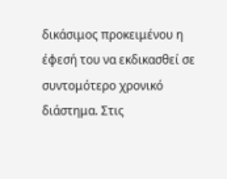δικάσιμος προκειμένου η έφεσή του να εκδικασθεί σε συντομότερο χρονικό διάστημα. Στις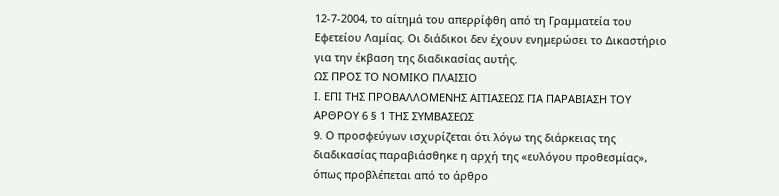12-7-2004, το αίτημά του απερρίφθη από τη Γραμματεία του Εφετείου Λαμίας. Οι διάδικοι δεν έχουν ενημερώσει το Δικαστήριο για την έκβαση της διαδικασίας αυτής.
ΩΣ ΠΡΟΣ ΤΟ ΝΟΜΙΚΟ ΠΛΑΙΣΙΟ
Ι. ΕΠΙ ΤΗΣ ΠΡΟΒΑΛΛΟΜΕΝΗΣ ΑΙΤΙΑΣΕΩΣ ΓΙΑ ΠΑΡΑΒΙΑΣΗ ΤΟΥ ΑΡΘΡΟΥ 6 § 1 ΤΗΣ ΣΥΜΒΑΣΕΩΣ
9. Ο προσφεύγων ισχυρίζεται ότι λόγω της διάρκειας της διαδικασίας παραβιάσθηκε η αρχή της «ευλόγου προθεσμίας», όπως προβλέπεται από το άρθρο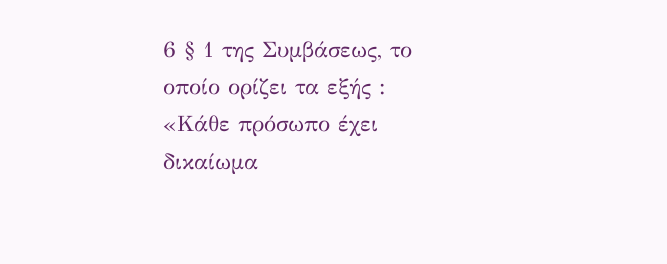6 § 1 της Συμβάσεως, το οποίο ορίζει τα εξής :
«Κάθε πρόσωπο έχει δικαίωμα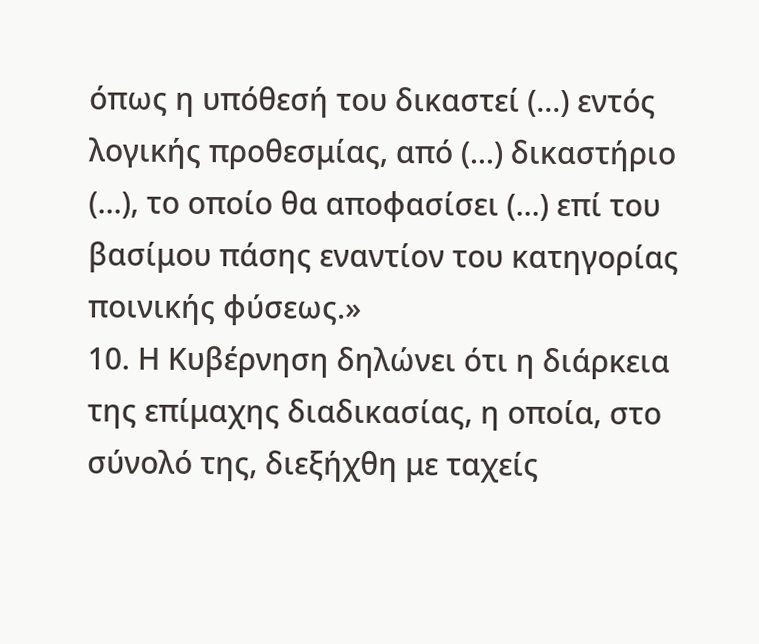όπως η υπόθεσή του δικαστεί (...) εντός λογικής προθεσμίας, από (...) δικαστήριο (...), το οποίο θα αποφασίσει (...) επί του βασίμου πάσης εναντίον του κατηγορίας ποινικής φύσεως.»
10. Η Κυβέρνηση δηλώνει ότι η διάρκεια της επίμαχης διαδικασίας, η οποία, στο σύνολό της, διεξήχθη με ταχείς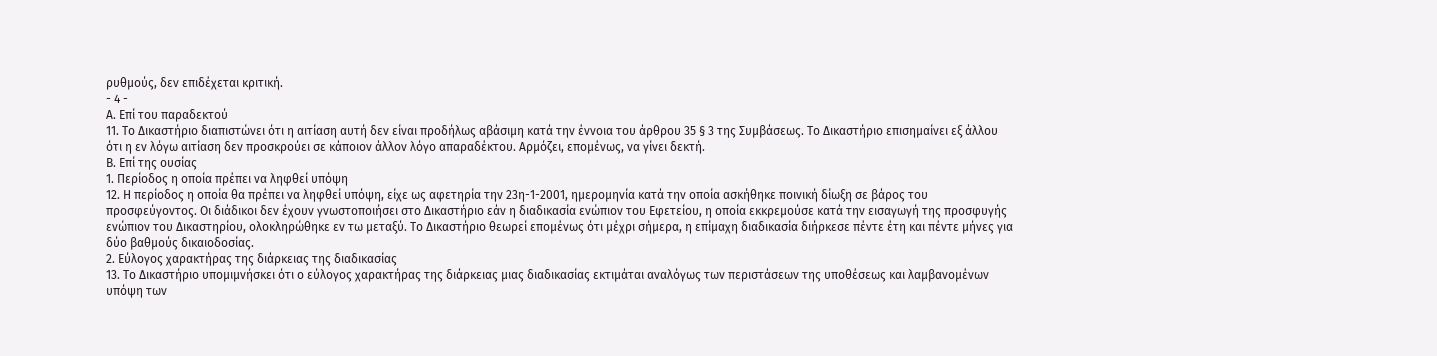ρυθμούς, δεν επιδέχεται κριτική.
- 4 -
Α. Επί του παραδεκτού
11. Το Δικαστήριο διαπιστώνει ότι η αιτίαση αυτή δεν είναι προδήλως αβάσιμη κατά την έννοια του άρθρου 35 § 3 της Συμβάσεως. Το Δικαστήριο επισημαίνει εξ άλλου ότι η εν λόγω αιτίαση δεν προσκρούει σε κάποιον άλλον λόγο απαραδέκτου. Αρμόζει, επομένως, να γίνει δεκτή.
Β. Επί της ουσίας
1. Περίοδος η οποία πρέπει να ληφθεί υπόψη
12. Η περίοδος η οποία θα πρέπει να ληφθεί υπόψη, είχε ως αφετηρία την 23η-1-2001, ημερομηνία κατά την οποία ασκήθηκε ποινική δίωξη σε βάρος του προσφεύγοντος. Οι διάδικοι δεν έχουν γνωστοποιήσει στο Δικαστήριο εάν η διαδικασία ενώπιον του Εφετείου, η οποία εκκρεμούσε κατά την εισαγωγή της προσφυγής ενώπιον του Δικαστηρίου, ολοκληρώθηκε εν τω μεταξύ. Το Δικαστήριο θεωρεί επομένως ότι μέχρι σήμερα, η επίμαχη διαδικασία διήρκεσε πέντε έτη και πέντε μήνες για δύο βαθμούς δικαιοδοσίας.
2. Εύλογος χαρακτήρας της διάρκειας της διαδικασίας
13. Το Δικαστήριο υπομιμνήσκει ότι ο εύλογος χαρακτήρας της διάρκειας μιας διαδικασίας εκτιμάται αναλόγως των περιστάσεων της υποθέσεως και λαμβανομένων υπόψη των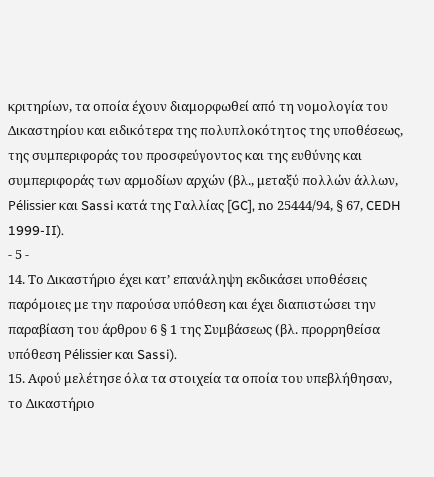κριτηρίων, τα οποία έχουν διαμορφωθεί από τη νομολογία του Δικαστηρίου και ειδικότερα της πολυπλοκότητος της υποθέσεως, της συμπεριφοράς του προσφεύγοντος και της ευθύνης και συμπεριφοράς των αρμοδίων αρχών (βλ., μεταξύ πολλών άλλων, Pélissier και Sassi κατά της Γαλλίας [GC], nο 25444/94, § 67, CEDH 1999-II).
- 5 -
14. Το Δικαστήριο έχει κατ’ επανάληψη εκδικάσει υποθέσεις παρόμοιες με την παρούσα υπόθεση και έχει διαπιστώσει την παραβίαση του άρθρου 6 § 1 της Συμβάσεως (βλ. προρρηθείσα υπόθεση Pélissier και Sassi).
15. Αφού μελέτησε όλα τα στοιχεία τα οποία του υπεβλήθησαν, το Δικαστήριο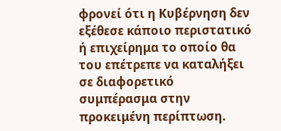φρονεί ότι η Κυβέρνηση δεν εξέθεσε κάποιο περιστατικό ή επιχείρημα το οποίο θα του επέτρεπε να καταλήξει σε διαφορετικό συμπέρασμα στην προκειμένη περίπτωση.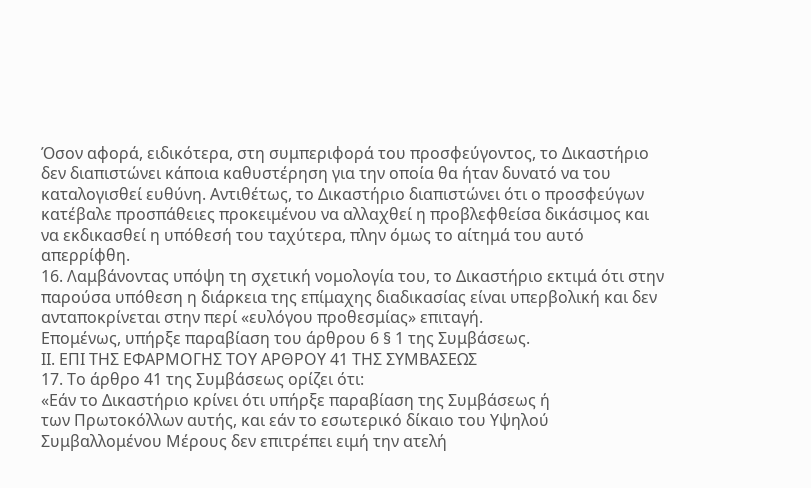Όσον αφορά, ειδικότερα, στη συμπεριφορά του προσφεύγοντος, το Δικαστήριο δεν διαπιστώνει κάποια καθυστέρηση για την οποία θα ήταν δυνατό να του καταλογισθεί ευθύνη. Αντιθέτως, το Δικαστήριο διαπιστώνει ότι ο προσφεύγων κατέβαλε προσπάθειες προκειμένου να αλλαχθεί η προβλεφθείσα δικάσιμος και να εκδικασθεί η υπόθεσή του ταχύτερα, πλην όμως το αίτημά του αυτό απερρίφθη.
16. Λαμβάνοντας υπόψη τη σχετική νομολογία του, το Δικαστήριο εκτιμά ότι στην παρούσα υπόθεση η διάρκεια της επίμαχης διαδικασίας είναι υπερβολική και δεν ανταποκρίνεται στην περί «ευλόγου προθεσμίας» επιταγή.
Επομένως, υπήρξε παραβίαση του άρθρου 6 § 1 της Συμβάσεως.
ΙΙ. ΕΠΙ ΤΗΣ ΕΦΑΡΜΟΓΗΣ ΤΟΥ ΑΡΘΡΟΥ 41 ΤΗΣ ΣΥΜΒΑΣΕΩΣ
17. Το άρθρο 41 της Συμβάσεως ορίζει ότι:
«Εάν το Δικαστήριο κρίνει ότι υπήρξε παραβίαση της Συμβάσεως ή
των Πρωτοκόλλων αυτής, και εάν το εσωτερικό δίκαιο του Υψηλού Συμβαλλομένου Μέρους δεν επιτρέπει ειμή την ατελή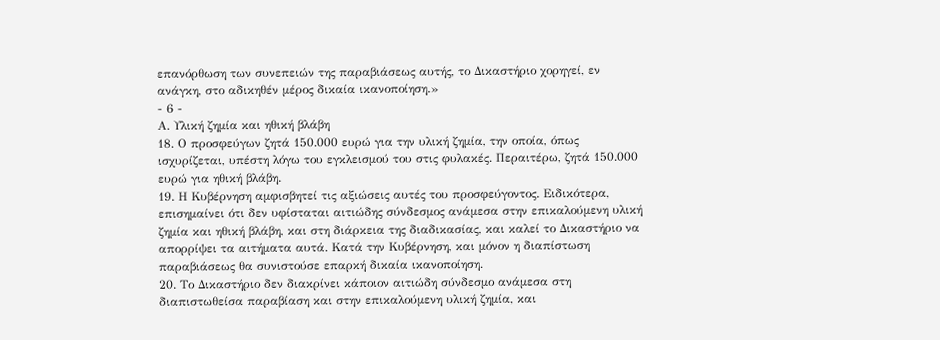επανόρθωση των συνεπειών της παραβιάσεως αυτής, το Δικαστήριο χορηγεί, εν ανάγκη, στο αδικηθέν μέρος δικαία ικανοποίηση.»
- 6 -
Α. Υλική ζημία και ηθική βλάβη
18. Ο προσφεύγων ζητά 150.000 ευρώ για την υλική ζημία, την οποία, όπως ισχυρίζεται, υπέστη λόγω του εγκλεισμού του στις φυλακές. Περαιτέρω, ζητά 150.000 ευρώ για ηθική βλάβη.
19. Η Κυβέρνηση αμφισβητεί τις αξιώσεις αυτές του προσφεύγοντος. Ειδικότερα, επισημαίνει ότι δεν υφίσταται αιτιώδης σύνδεσμος ανάμεσα στην επικαλούμενη υλική ζημία και ηθική βλάβη, και στη διάρκεια της διαδικασίας, και καλεί το Δικαστήριο να απορρίψει τα αιτήματα αυτά. Κατά την Κυβέρνηση, και μόνον η διαπίστωση παραβιάσεως θα συνιστούσε επαρκή δικαία ικανοποίηση.
20. Το Δικαστήριο δεν διακρίνει κάποιον αιτιώδη σύνδεσμο ανάμεσα στη διαπιστωθείσα παραβίαση και στην επικαλούμενη υλική ζημία, και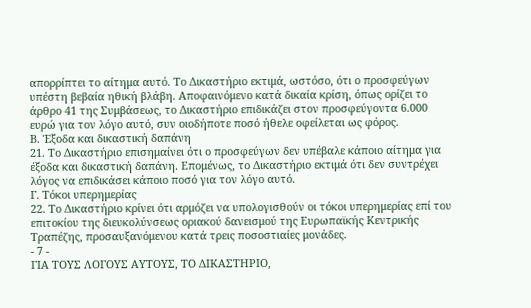απορρίπτει το αίτημα αυτό. Το Δικαστήριο εκτιμά, ωστόσο, ότι ο προσφεύγων υπέστη βεβαία ηθική βλάβη. Αποφαινόμενο κατά δικαία κρίση, όπως ορίζει το άρθρο 41 της Συμβάσεως, το Δικαστήριο επιδικάζει στον προσφεύγοντα 6.000 ευρώ για τον λόγο αυτό, συν οιοδήποτε ποσό ήθελε οφείλεται ως φόρος.
Β. Έξοδα και δικαστική δαπάνη
21. Το Δικαστήριο επισημαίνει ότι ο προσφεύγων δεν υπέβαλε κάποιο αίτημα για έξοδα και δικαστική δαπάνη. Επομένως, το Δικαστήριο εκτιμά ότι δεν συντρέχει λόγος να επιδικάσει κάποιο ποσό για τον λόγο αυτό.
Γ. Τόκοι υπερημερίας
22. Το Δικαστήριο κρίνει ότι αρμόζει να υπολογισθούν οι τόκοι υπερημερίας επί του επιτοκίου της διευκολύνσεως οριακού δανεισμού της Ευρωπαϊκής Κεντρικής Τραπέζης, προσαυξανόμενου κατά τρεις ποσοστιαίες μονάδες.
- 7 -
ΓΙΑ ΤΟΥΣ ΛΟΓΟΥΣ ΑΥΤΟΥΣ, ΤΟ ΔΙΚΑΣΤΗΡΙΟ,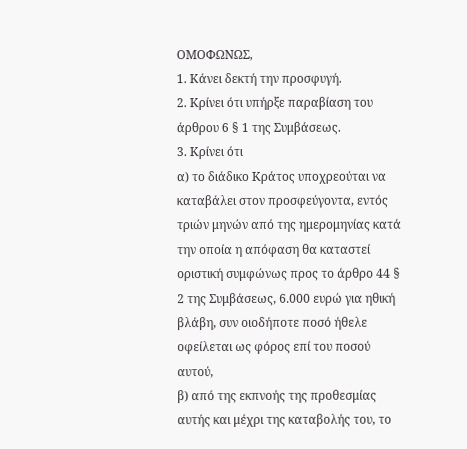ΟΜΟΦΩΝΩΣ,
1. Κάνει δεκτή την προσφυγή.
2. Κρίνει ότι υπήρξε παραβίαση του άρθρου 6 § 1 της Συμβάσεως.
3. Κρίνει ότι
α) το διάδικο Κράτος υποχρεούται να καταβάλει στον προσφεύγοντα, εντός τριών μηνών από της ημερομηνίας κατά την οποία η απόφαση θα καταστεί οριστική συμφώνως προς το άρθρο 44 § 2 της Συμβάσεως, 6.000 ευρώ για ηθική βλάβη, συν οιοδήποτε ποσό ήθελε οφείλεται ως φόρος επί του ποσού αυτού,
β) από της εκπνοής της προθεσμίας αυτής και μέχρι της καταβολής του, το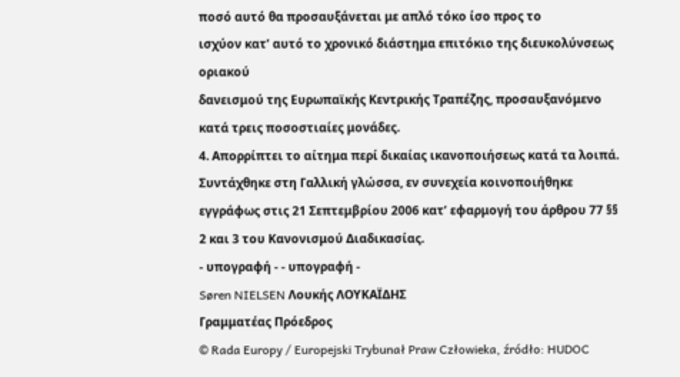ποσό αυτό θα προσαυξάνεται με απλό τόκο ίσο προς το
ισχύον κατ’ αυτό το χρονικό διάστημα επιτόκιο της διευκολύνσεως οριακού
δανεισμού της Ευρωπαϊκής Κεντρικής Τραπέζης, προσαυξανόμενο κατά τρεις ποσοστιαίες μονάδες.
4. Απορρίπτει το αίτημα περί δικαίας ικανοποιήσεως κατά τα λοιπά.
Συντάχθηκε στη Γαλλική γλώσσα, εν συνεχεία κοινοποιήθηκε
εγγράφως στις 21 Σεπτεμβρίου 2006 κατ’ εφαρμογή του άρθρου 77 §§ 2 και 3 του Κανονισμού Διαδικασίας.
- υπογραφή - - υπογραφή -
Søren NIELSEN Λουκής ΛΟΥΚΑΪΔΗΣ
Γραμματέας Πρόεδρος
© Rada Europy / Europejski Trybunał Praw Człowieka, źródło: HUDOC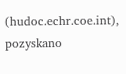(hudoc.echr.coe.int), pozyskano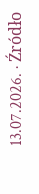13.07.2026. · Źródło